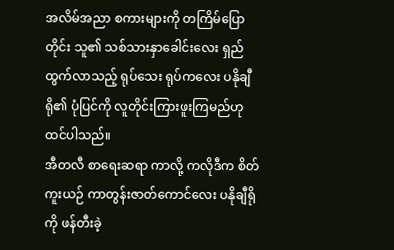အလိမ်အညာ စကားများကို တကြိမ်ပြောတိုင်း သူ၏ သစ်သားနှာခေါင်းလေး ရှည်ထွက်လာသည့် ရုပ်သေး ရုပ်ကလေး ပနိုချီရို၏ ပုံပြင်ကို လူတိုင်းကြားဖူးကြမည်ဟု ထင်ပါသည်။
အီတလီ စာရေးဆရာ ကာလို့ ကလိုဒီက စိတ်ကူးယဉ် ကာတွန်းဇာတ်ကောင်လေး ပနိုချီရိုကို ဖန်တီးခဲ့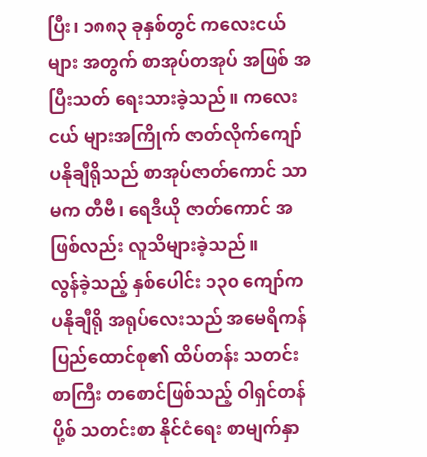ပြီး၊ ၁၈၈၃ ခုနှစ်တွင် ကလေးငယ်များ အတွက် စာအုပ်တအုပ် အဖြစ် အပြီးသတ် ရေးသားခဲ့သည်။ ကလေးငယ် များအကြိုက် ဇာတ်လိုက်ကျော် ပနိုချီရိုသည် စာအုပ်ဇာတ်ကောင် သာမက တီဗီ၊ ရေဒီယို ဇာတ်ကောင် အဖြစ်လည်း လူသိများခဲ့သည်။
လွန်ခဲ့သည့် နှစ်ပေါင်း ၁၃၀ ကျော်က ပနိုချီရို အရုပ်လေးသည် အမေရိကန် ပြည်ထောင်စု၏ ထိပ်တန်း သတင်းစာကြီး တစောင်ဖြစ်သည့် ဝါရှင်တန်ပို့စ် သတင်းစာ နိုင်ငံရေး စာမျက်နှာ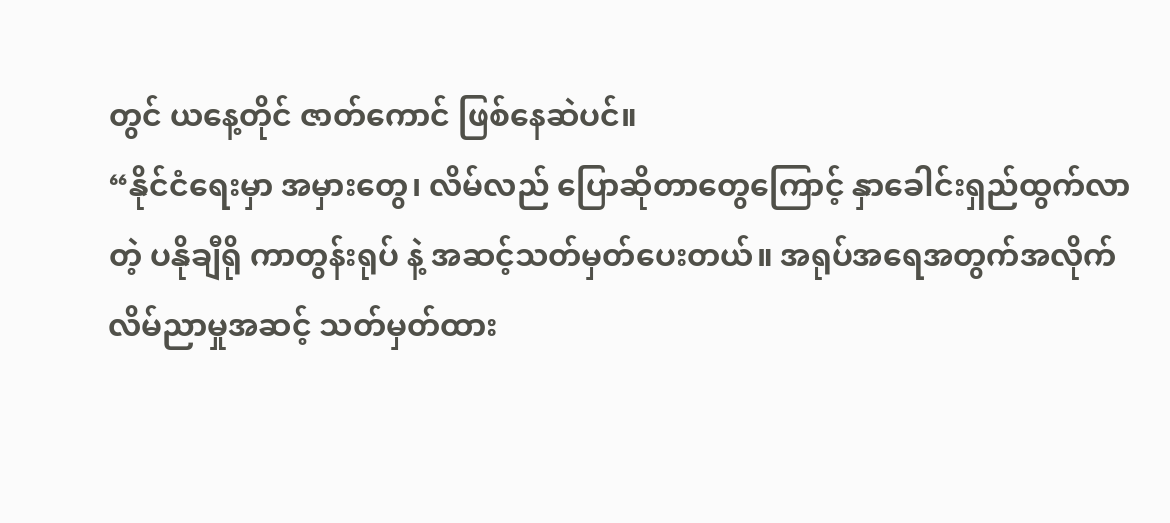တွင် ယနေ့တိုင် ဇာတ်ကောင် ဖြစ်နေဆဲပင်။
“နိုင်ငံရေးမှာ အမှားတွေ၊ လိမ်လည် ပြောဆိုတာတွေကြောင့် နှာခေါင်းရှည်ထွက်လာတဲ့ ပနိုချီရို ကာတွန်းရုပ် နဲ့ အဆင့်သတ်မှတ်ပေးတယ်။ အရုပ်အရေအတွက်အလိုက် လိမ်ညာမှုအဆင့် သတ်မှတ်ထား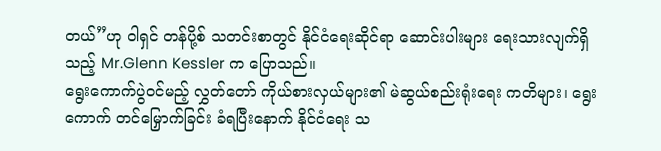တယ်”ဟု ဝါရှင် တန်ပို့စ် သတင်းစာတွင် နိုင်ငံရေးဆိုင်ရာ ဆောင်းပါးများ ရေးသားလျက်ရှိသည့် Mr.Glenn Kessler က ပြောသည်။
ရွေးကောက်ပွဲဝင်မည့် လွှတ်တော် ကိုယ်စားလှယ်များ၏ မဲဆွယ်စည်းရုံးရေး ကတိများ၊ ရွေးကောက် တင်မြှောက်ခြင်း ခံရပြီးနောက် နိုင်ငံရေး သ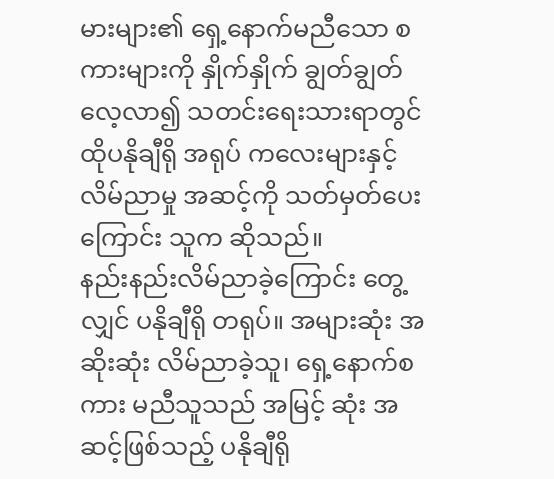မားများ၏ ရှေ့နောက်မညီသော စကားများကို နှိုက်နှိုက် ချွတ်ချွတ် လေ့လာ၍ သတင်းရေးသားရာတွင် ထိုပနိုချီရို အရုပ် ကလေးများနှင့် လိမ်ညာမှု အဆင့်ကို သတ်မှတ်ပေးကြောင်း သူက ဆိုသည်။
နည်းနည်းလိမ်ညာခဲ့ကြောင်း တွေ့လျှင် ပနိုချီရို တရုပ်။ အများဆုံး အဆိုးဆုံး လိမ်ညာခဲ့သူ၊ ရှေ့နောက်စကား မညီသူသည် အမြင့် ဆုံး အဆင့်ဖြစ်သည့် ပနိုချီရို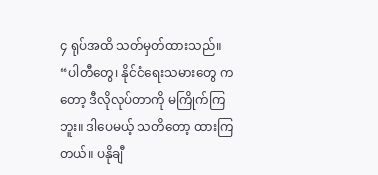၄ ရုပ်အထိ သတ်မှတ်ထားသည်။
“ပါတီတွေ၊ နိုင်ငံရေးသမားတွေ ကတော့ ဒီလိုလုပ်တာကို မကြိုက်ကြဘူး။ ဒါပေမယ့် သတိတော့ ထားကြ တယ်။ ပနိုချီ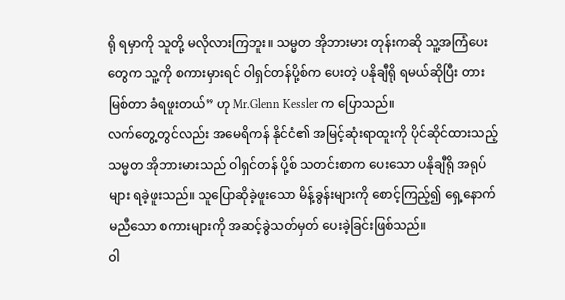ရို ရမှာကို သူတို့ မလိုလားကြဘူး။ သမ္မတ အိုဘားမား တုန်းကဆို သူ့အကြံပေးတွေက သူ့ကို စကားမှားရင် ဝါရှင်တန်ပို့စ်က ပေးတဲ့ ပနိုချီရို ရမယ်ဆိုပြီး တားမြစ်တာ ခံရဖူးတယ်” ဟု Mr.Glenn Kessler က ပြောသည်။
လက်တွေ့တွင်လည်း အမေရိကန် နိုင်ငံ၏ အမြင့်ဆုံးရာထူးကို ပိုင်ဆိုင်ထားသည့် သမ္မတ အိုဘားမားသည် ဝါရှင်တန် ပို့စ် သတင်းစာက ပေးသော ပနိုချီရို အရုပ်များ ရခဲ့ဖူးသည်။ သူပြောဆိုခဲ့ဖူးသော မိန့်ခွန်းများကို စောင့်ကြည့်၍ ရှေ့နောက်မညီသော စကားများကို အဆင့်ခွဲသတ်မှတ် ပေးခဲ့ခြင်းဖြစ်သည်။
ဝါ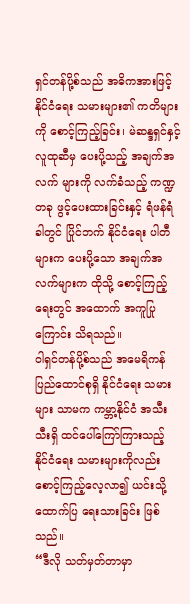ရှင်တန်ပို့စ်သည် အဓိကအားဖြင့် နိုင်ငံရေး သမားများ၏ ကတိများကို စောင့်ကြည့်ခြင်း၊ မဲဆန္ဒရှင်နှင့် လူထုဆီမှ ပေးပို့သည့် အချက်အလက် များကို လက်ခံသည့် ကဏ္ဍတခု ဖွင့်ပေးထားခြင်းနှင့် ရံဖန်ရံခါတွင် ပြိုင်ဘက် နိုင်ငံရေး ပါတီများက ပေးပို့သော အချက်အလက်များက ထိုသို့ စောင့်ကြည့်ရေးတွင် အထောက် အကူပြုကြောင်း သိရသည်။
ဝါရှင်တန်ပို့စ်သည် အမေရိကန် ပြည်ထောင်စုရှိ နိုင်ငံရေး သမားများ သာမက ကမ္ဘာ့နိုင်ငံ အသီးသီးရှိ ထင်ပေါ်ကြော်ကြားသည့် နိုင်ငံရေး သမားများကိုလည်း စောင့်ကြည့်လေ့လာ၍ ယင်းသို့ ထောက်ပြ ရေးသားခြင်း ဖြစ်သည်။
“ဒီလို သတ်မှတ်တာမှာ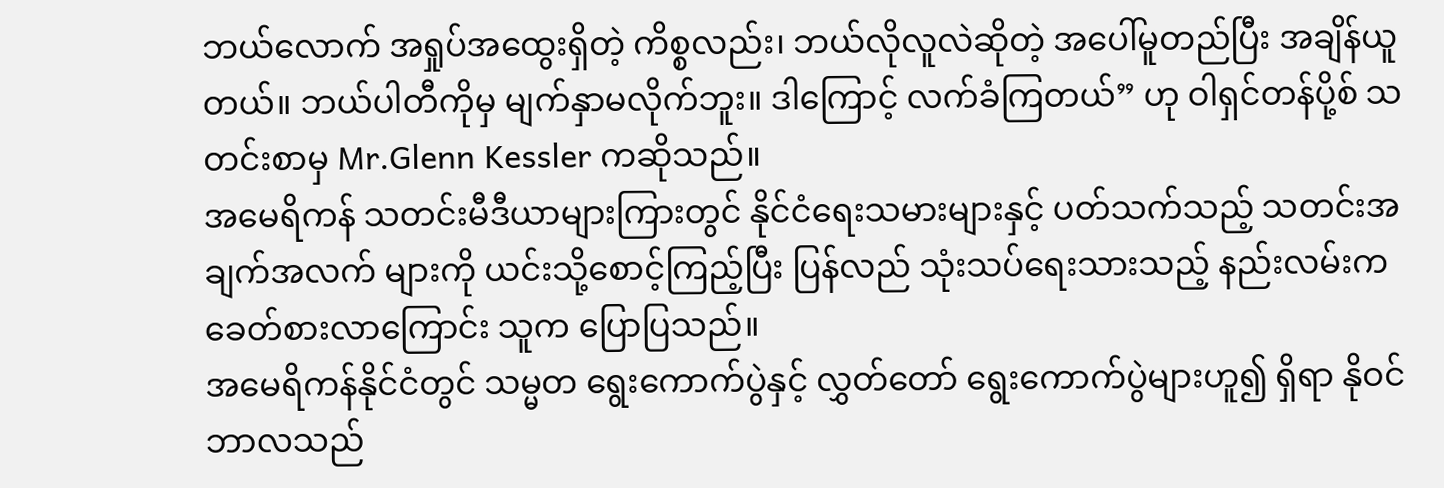ဘယ်လောက် အရှုပ်အထွေးရှိတဲ့ ကိစ္စလည်း၊ ဘယ်လိုလူလဲဆိုတဲ့ အပေါ်မူတည်ပြီး အချိန်ယူတယ်။ ဘယ်ပါတီကိုမှ မျက်နှာမလိုက်ဘူး။ ဒါကြောင့် လက်ခံကြတယ်” ဟု ဝါရှင်တန်ပို့စ် သတင်းစာမှ Mr.Glenn Kessler ကဆိုသည်။
အမေရိကန် သတင်းမီဒီယာများကြားတွင် နိုင်ငံရေးသမားများနှင့် ပတ်သက်သည့် သတင်းအချက်အလက် များကို ယင်းသို့စောင့်ကြည့်ပြီး ပြန်လည် သုံးသပ်ရေးသားသည့် နည်းလမ်းက ခေတ်စားလာကြောင်း သူက ပြောပြသည်။
အမေရိကန်နိုင်ငံတွင် သမ္မတ ရွေးကောက်ပွဲနှင့် လွှတ်တော် ရွေးကောက်ပွဲများဟူ၍ ရှိရာ နိုဝင်ဘာလသည်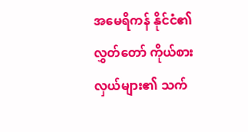အမေရိကန် နိုင်ငံ၏ လွှတ်တော် ကိုယ်စားလှယ်များ၏ သက်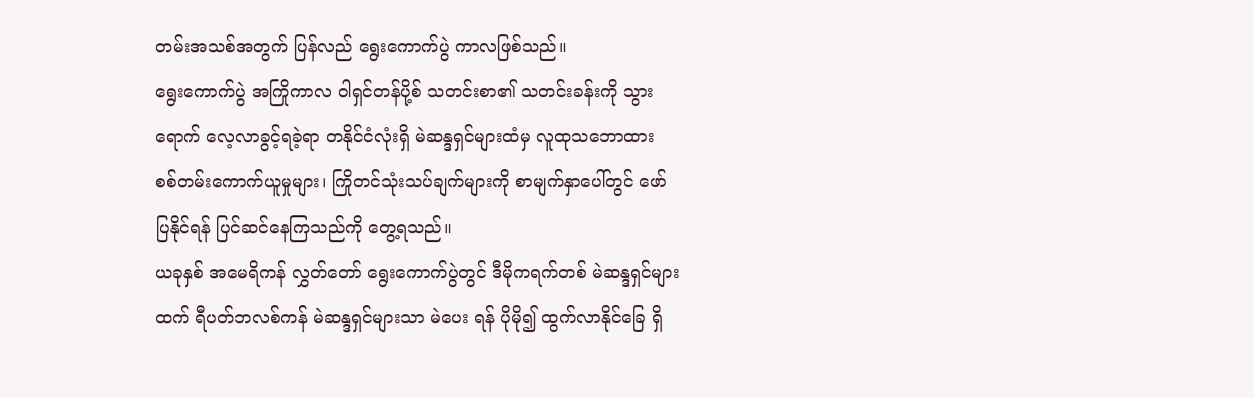တမ်းအသစ်အတွက် ပြန်လည် ရွေးကောက်ပွဲ ကာလဖြစ်သည်။
ရွေးကောက်ပွဲ အကြိုကာလ ဝါရှင်တန်ပို့စ် သတင်းစာ၏ သတင်းခန်းကို သွားရောက် လေ့လာခွင့်ရခဲ့ရာ တနိုင်ငံလုံးရှိ မဲဆန္ဒရှင်များထံမှ လူထုသဘောထား စစ်တမ်းကောက်ယူမှုများ၊ ကြိုတင်သုံးသပ်ချက်များကို စာမျက်နှာပေါ်တွင် ဖော်ပြနိုင်ရန် ပြင်ဆင်နေကြသည်ကို တွေ့ရသည်။
ယခုနှစ် အမေရိကန် လွှတ်တော် ရွေးကောက်ပွဲတွင် ဒီမိုကရက်တစ် မဲဆန္ဒရှင်များထက် ရီပတ်ဘလစ်ကန် မဲဆန္ဒရှင်များသာ မဲပေး ရန် ပိုမို၍ ထွက်လာနိုင်ခြေ ရှိ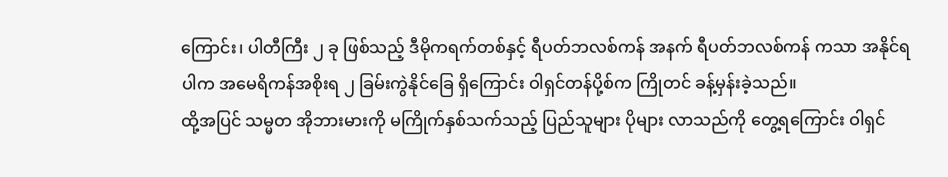ကြောင်း၊ ပါတီကြီး ၂ ခု ဖြစ်သည့် ဒီမိုကရက်တစ်နှင့် ရီပတ်ဘလစ်ကန် အနက် ရီပတ်ဘလစ်ကန် ကသာ အနိုင်ရပါက အမေရိကန်အစိုးရ ၂ ခြမ်းကွဲနိုင်ခြေ ရှိကြောင်း ဝါရှင်တန်ပို့စ်က ကြိုတင် ခန့်မှန်းခဲ့သည်။
ထို့အပြင် သမ္မတ အိုဘားမားကို မကြိုက်နှစ်သက်သည့် ပြည်သူများ ပိုများ လာသည်ကို တွေ့ရကြောင်း ဝါရှင်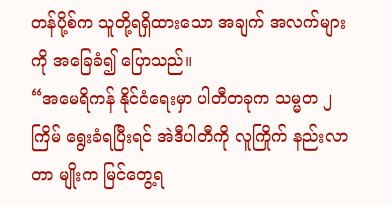တန်ပို့စ်က သူတို့ရရှိထားသော အချက် အလက်များကို အခြေခံ၍ ပြောသည်။
“အမေရိကန် နိုင်ငံရေးမှာ ပါတီတခုက သမ္မတ ၂ ကြိမ် ရွေးခံရပြီးရင် အဲဒီပါတီကို လူကြိုက် နည်းလာတာ မျိုးက မြင်တွေ့ရ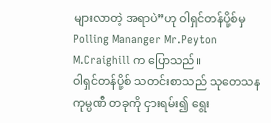များလာတဲ့ အရာပဲ”ဟု ဝါရှင်တန်ပို့စ်မှ Polling Mananger Mr.Peyton M.Craighill က ပြောသည်။
ဝါရှင်တန်ပို့စ် သတင်းစာသည် သုတေသန ကုမ္ပဏီ တခုကို ငှားရမ်း၍ ရွေး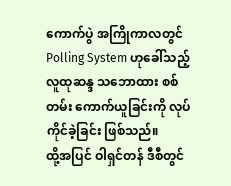ကောက်ပွဲ အကြိုကာလတွင် Polling System ဟုခေါ်သည့် လူထုဆန္ဒ သဘောထား စစ်တမ်း ကောက်ယူခြင်းကို လုပ်ကိုင်ခဲ့ခြင်း ဖြစ်သည်။
ထို့အပြင် ဝါရှင်တန် ဒီစီတွင်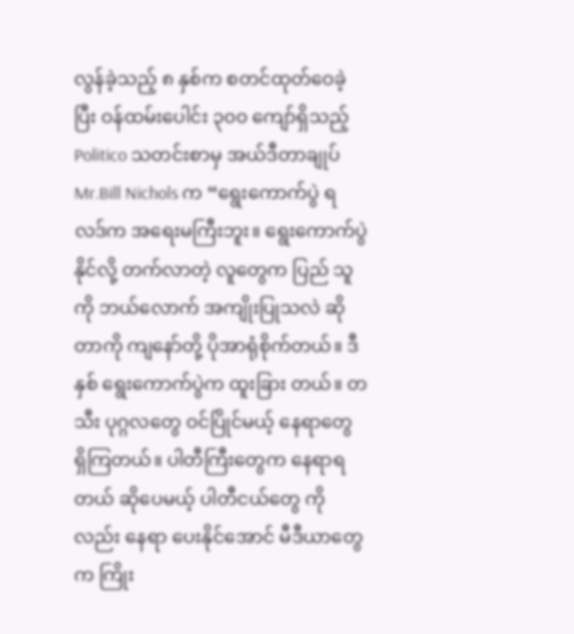လွန်ခဲ့သည့် ၈ နှစ်က စတင်ထုတ်ဝေခဲ့ပြီး ဝန်ထမ်းပေါင်း ၃၀၀ ကျော်ရှိသည့် Politico သတင်းစာမှ အယ်ဒီတာချုပ် Mr.Bill Nichols က “ရွေးကောက်ပွဲ ရလဒ်က အရေးမကြီးဘူး။ ရွေးကောက်ပွဲ နိုင်လို့ တက်လာတဲ့ လူတွေက ပြည် သူ ကို ဘယ်လောက် အကျိုးပြုသလဲ ဆိုတာကို ကျနော်တို့ ပိုအာရုံစိုက်တယ်။ ဒီနှစ် ရွေးကောက်ပွဲက ထူးခြား တယ်။ တသီး ပုဂ္ဂလတွေ ဝင်ပြိုင်မယ့် နေရာတွေ ရှိကြတယ်။ ပါတီကြီးတွေက နေရာရတယ် ဆိုပေမယ့် ပါတီငယ်တွေ ကိုလည်း နေရာ ပေးနိုင်အောင် မီဒီယာတွေက ကြိုး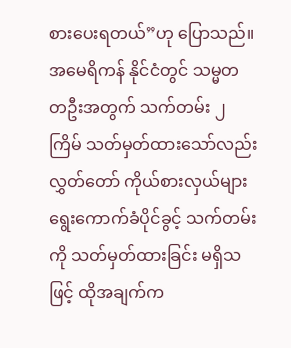စားပေးရတယ်”ဟု ပြောသည်။
အမေရိကန် နိုင်ငံတွင် သမ္မတ တဦးအတွက် သက်တမ်း ၂ ကြိမ် သတ်မှတ်ထားသော်လည်း လွှတ်တော် ကိုယ်စားလှယ်များ ရွေးကောက်ခံပိုင်ခွင့် သက်တမ်းကို သတ်မှတ်ထားခြင်း မရှိသဖြင့် ထိုအချက်က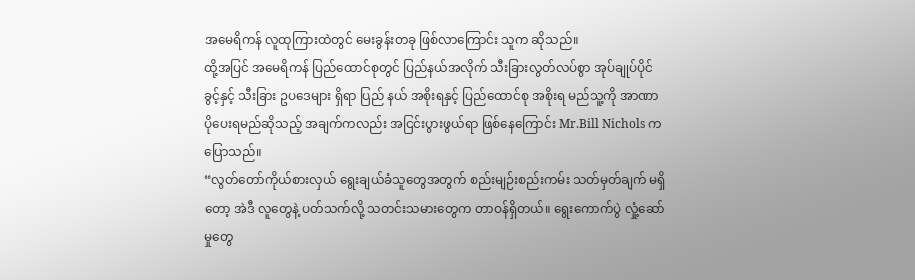အမေရိကန် လူထုကြားထဲတွင် မေးခွန်းတခု ဖြစ်လာကြောင်း သူက ဆိုသည်။
ထို့အပြင် အမေရိကန် ပြည်ထောင်စုတွင် ပြည်နယ်အလိုက် သီးခြားလွတ်လပ်စွာ အုပ်ချုပ်ပိုင်ခွင့်နှင့် သီးခြား ဥပဒေများ ရှိရာ ပြည် နယ် အစိုးရနှင့် ပြည်ထောင်စု အစိုးရ မည်သူ့ကို အာဏာပိုပေးရမည်ဆိုသည့် အချက်ကလည်း အငြင်းပွားဖွယ်ရာ ဖြစ်နေကြောင်း Mr.Bill Nichols က ပြောသည်။
“လွတ်တော်ကိုယ်စားလှယ် ရွေးချယ်ခံသူတွေအတွက် စည်းမျဉ်းစည်းကမ်း သတ်မှတ်ချက် မရှိတော့ အဲဒီ လူတွေနဲ့ ပတ်သက်လို့ သတင်းသမားတွေက တာဝန်ရှိတယ်။ ရွေးကောက်ပွဲ လှုံ့ဆော်မှုတွေ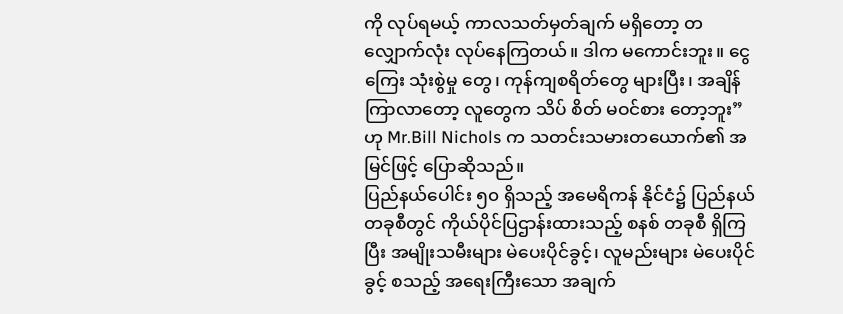ကို လုပ်ရမယ့် ကာလသတ်မှတ်ချက် မရှိတော့ တလျှောက်လုံး လုပ်နေကြတယ်။ ဒါက မကောင်းဘူး။ ငွေကြေး သုံးစွဲမှု တွေ၊ ကုန်ကျစရိတ်တွေ များပြီး၊ အချိန်ကြာလာတော့ လူတွေက သိပ် စိတ် မဝင်စား တော့ဘူး”ဟု Mr.Bill Nichols က သတင်းသမားတယောက်၏ အမြင်ဖြင့် ပြောဆိုသည်။
ပြည်နယ်ပေါင်း ၅၀ ရှိသည့် အမေရိကန် နိုင်ငံ၌ ပြည်နယ်တခုစီတွင် ကိုယ်ပိုင်ပြဌာန်းထားသည့် စနစ် တခုစီ ရှိကြပြီး အမျိုးသမီးများ မဲပေးပိုင်ခွင့်၊ လူမည်းများ မဲပေးပိုင်ခွင့် စသည့် အရေးကြီးသော အချက်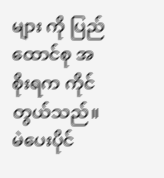များ ကို ပြည်ထောင်စု အစိုးရက ကိုင်တွယ်သည်။
မဲပေးပိုင်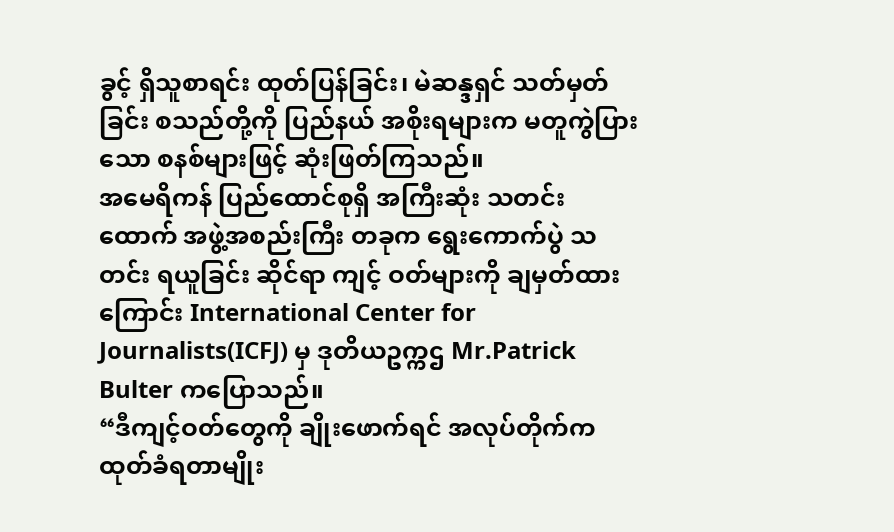ခွင့် ရှိသူစာရင်း ထုတ်ပြန်ခြင်း၊ မဲဆန္ဒရှင် သတ်မှတ် ခြင်း စသည်တို့ကို ပြည်နယ် အစိုးရများက မတူကွဲပြားသော စနစ်များဖြင့် ဆုံးဖြတ်ကြသည်။
အမေရိကန် ပြည်ထောင်စုရှိ အကြီးဆုံး သတင်းထောက် အဖွဲ့အစည်းကြီး တခုက ရွေးကောက်ပွဲ သတင်း ရယူခြင်း ဆိုင်ရာ ကျင့် ဝတ်များကို ချမှတ်ထားကြောင်း International Center for Journalists(ICFJ) မှ ဒုတိယဥက္ကဌ Mr.Patrick Bulter ကပြောသည်။
“ဒီကျင့်ဝတ်တွေကို ချိုးဖောက်ရင် အလုပ်တိုက်က ထုတ်ခံရတာမျိုး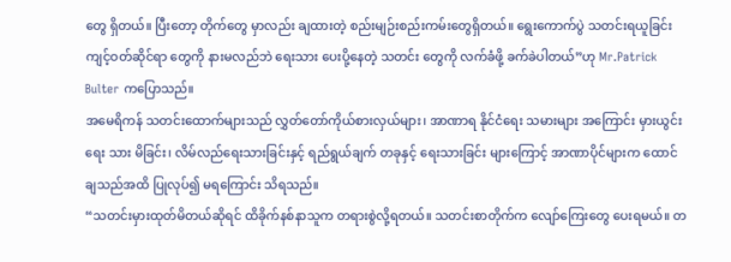တွေ ရှိတယ်။ ပြီးတော့ တိုက်တွေ မှာလည်း ချထားတဲ့ စည်းမျဉ်းစည်းကမ်းတွေရှိတယ်။ ရွေးကောက်ပွဲ သတင်းရယူခြင်း ကျင့်ဝတ်ဆိုင်ရာ တွေကို နားမလည်ဘဲ ရေးသား ပေးပို့နေတဲ့ သတင်း တွေကို လက်ခံဖို့ ခက်ခဲပါတယ်”ဟု Mr.Patrick Bulter ကပြောသည်။
အမေရိကန် သတင်းထောက်များသည် လွှတ်တော်ကိုယ်စားလှယ်များ၊ အာဏာရ နိုင်ငံရေး သမားများ အကြောင်း မှားယွင်း ရေး သား မိခြင်း၊ လိမ်လည်ရေးသားခြင်းနှင့် ရည်ရွယ်ချက် တခုနှင့် ရေးသားခြင်း များကြောင့် အာဏာပိုင်များက ထောင်ချသည်အထိ ပြုလုပ်၍ မရကြောင်း သိရသည်။
“သတင်းမှားထုတ်မိတယ်ဆိုရင် ထိခိုက်နစ်နာသူက တရားစွဲလို့ရတယ်။ သတင်းစာတိုက်က လျော်ကြေးတွေ ပေးရမယ်။ တ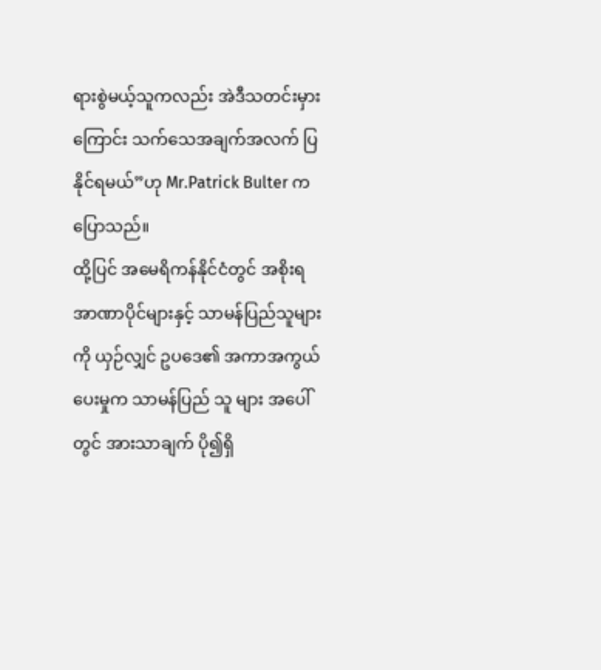ရားစွဲမယ့်သူကလည်း အဲဒီသတင်းမှားကြောင်း သက်သေအချက်အလက် ပြနိုင်ရမယ်”ဟု Mr.Patrick Bulter ကပြောသည်။
ထို့ပြင် အမေရိကန်နိုင်ငံတွင် အစိုးရ အာဏာပိုင်များနှင့် သာမန်ပြည်သူများကို ယှဉ်လျှင် ဥပဒေ၏ အကာအကွယ်ပေးမှုက သာမန်ပြည် သူ များ အပေါ်တွင် အားသာချက် ပို၍ရှိ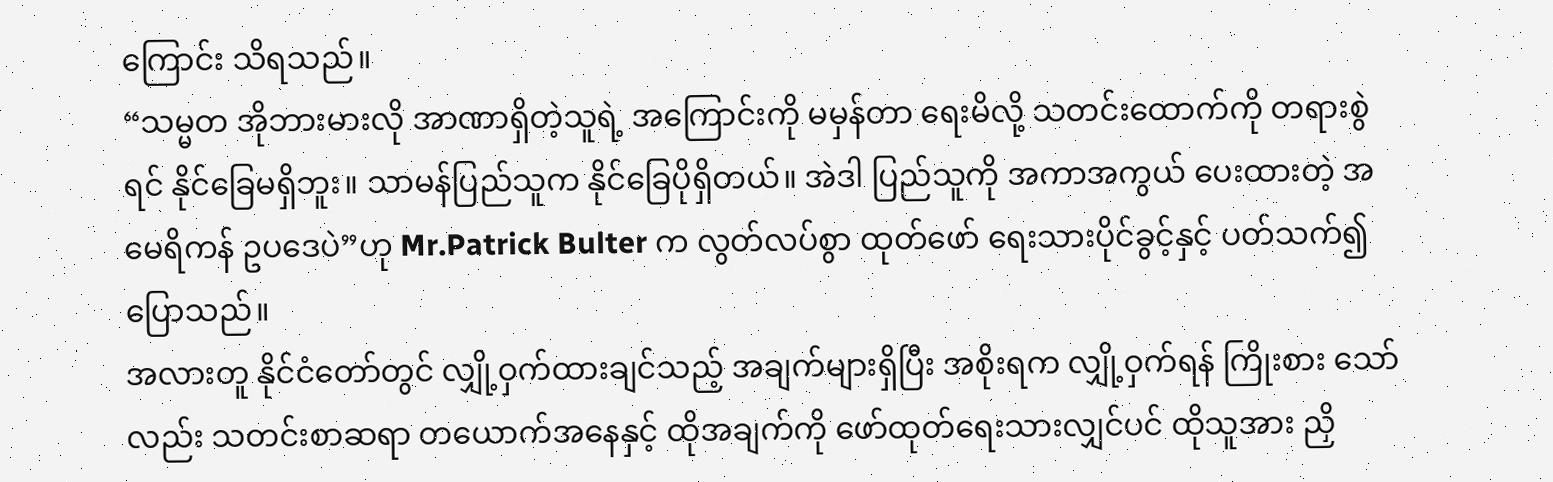ကြောင်း သိရသည်။
“သမ္မတ အိုဘားမားလို အာဏာရှိတဲ့သူရဲ့ အကြောင်းကို မမှန်တာ ရေးမိလို့ သတင်းထောက်ကို တရားစွဲရင် နိုင်ခြေမရှိဘူး။ သာမန်ပြည်သူက နိုင်ခြေပိုရှိတယ်။ အဲဒါ ပြည်သူကို အကာအကွယ် ပေးထားတဲ့ အမေရိကန် ဥပဒေပဲ”ဟု Mr.Patrick Bulter က လွတ်လပ်စွာ ထုတ်ဖော် ရေးသားပိုင်ခွင့်နှင့် ပတ်သက်၍ ပြောသည်။
အလားတူ နိုင်ငံတော်တွင် လျှို့ဝှက်ထားချင်သည့် အချက်များရှိပြီး အစိုးရက လျှို့ဝှက်ရန် ကြိုးစား သော်လည်း သတင်းစာဆရာ တယောက်အနေနှင့် ထိုအချက်ကို ဖော်ထုတ်ရေးသားလျှင်ပင် ထိုသူအား ညှိ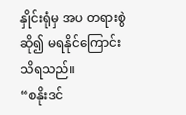နှိုင်းရုံမှ အပ တရားစွဲဆို၍ မရနိုင်ကြောင်း သိရသည်။
“စနိုးဒင်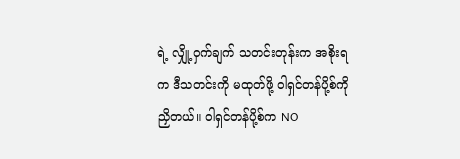ရဲ့ လျှို့ဝှက်ချက် သတင်းတုန်းက အစိုးရက ဒီသတင်းကို မထုတ်ဖို့ ဝါရှင်တန်ပို့စ်ကို ညှိတယ်။ ဝါရှင်တန်ပို့စ်က NO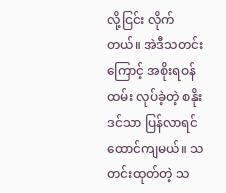လို့ငြင်း လိုက်တယ်။ အဲဒီသတင်းကြောင့် အစိုးရဝန်ထမ်း လုပ်ခဲ့တဲ့ စနိုးဒင်သာ ပြန်လာရင် ထောင်ကျမယ်။ သတင်းထုတ်တဲ့ သ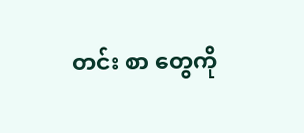တင်း စာ တွေကို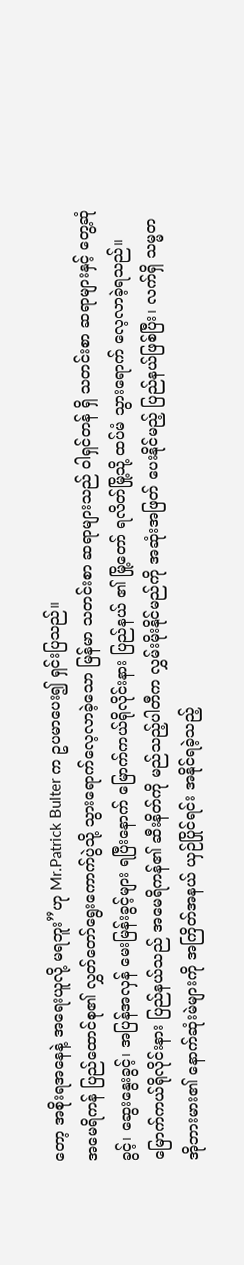တော့ အစိုးရအနေနဲ့ အရေးယူလို့ မရဘူး”ဟု Mr.Patrick Bulter က ဥပမာပေး၍ ရှင်းပြသည်။
အမေရိကန် ပြည်ထောင်စု၏ လွှတ်တော်ရွေးကောက်ပွဲသို့ သွားရောက်လေ့လာခဲ့သော မြန်မာ သတင်းစာ ဆရာများသည် ဝါရှင်တန် ရှိ သတင်းစာ ဆရာများနှင့် တွေ့ဆုံခွင့်၊ ဆွေးနွေးခွင့်၊ အပြန်အလှန် မေးမြန်းခွင့်များ ရပြီးနောက် မြောက်ကယ်ရိုလိုင်းနား ပြည်နယ် ၏ မြို့တော် ရလိတ်မြို့သို့ ထပ်မံ သွားရောက် လေ့လာခဲ့ရသည်။
မြောက်ကယ်ရိုလိုင်းနား ပြည်နယ်သည် အမေရိကန်၏ ဆီးနိတ်ကို မည်သည့်ပါတီက လွှမ်းမိုးနိုင်မည်ကို အဆုံးအဖြတ် ပေးနိုင်မည့် ပြည်နယ်ဖြစ်ပြီး၊ လက်ရှိ သမ္မတ အိုဘားမား၏ နောက်ဆုံးမဲများကို အကြိတ်အနယ် ယှဉ်ပြိုင်ရင်း အနိုင်ရခဲ့သည့်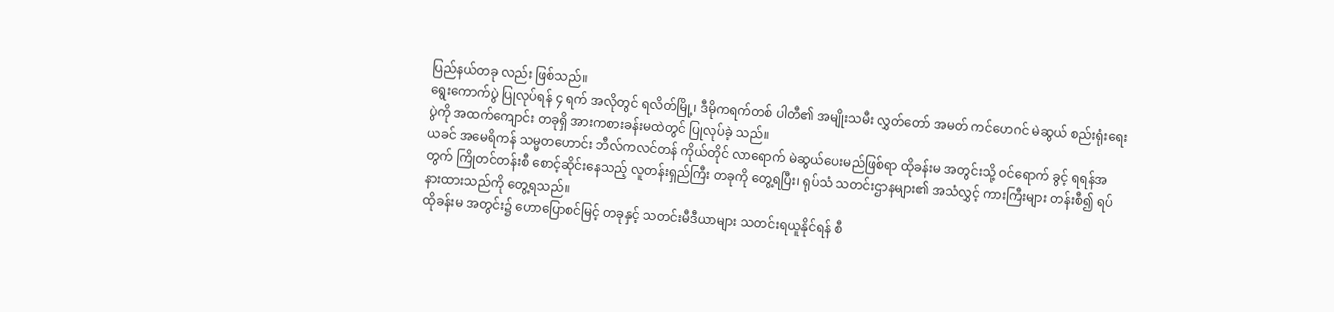ပြည်နယ်တခု လည်း ဖြစ်သည်။
ရွေးကောက်ပွဲ ပြုလုပ်ရန် ၄ ရက် အလိုတွင် ရလိတ်မြို့၊ ဒီမိုကရက်တစ် ပါတီ၏ အမျိုးသမီး လွှတ်တော် အမတ် ကင်ဟေဂင် မဲဆွယ် စည်းရုံးရေးပွဲကို အထက်ကျောင်း တခုရှိ အားကစားခန်းမထဲတွင် ပြုလုပ်ခဲ့ သည်။
ယခင် အမေရိကန် သမ္မတဟောင်း ဘီလ်ကလင်တန် ကိုယ်တိုင် လာရောက် မဲဆွယ်ပေးမည်ဖြစ်ရာ ထိုခန်းမ အတွင်းသို့ ဝင်ရောက် ခွင့် ရရန်အတွက် ကြိုတင်တန်းစီ စောင့်ဆိုင်းနေသည့် လူတန်းရှည်ကြီး တခုကို တွေ့ရပြီး၊ ရုပ်သံ သတင်းဌာနများ၏ အသံလွှင့် ကားကြီးများ တန်းစီ၍ ရပ်နားထားသည်ကို တွေ့ရသည်။
ထိုခန်းမ အတွင်း၌ ဟောပြောစင်မြင့် တခုနှင့် သတင်းမီဒီယာများ သတင်းရယူနိုင်ရန် စီ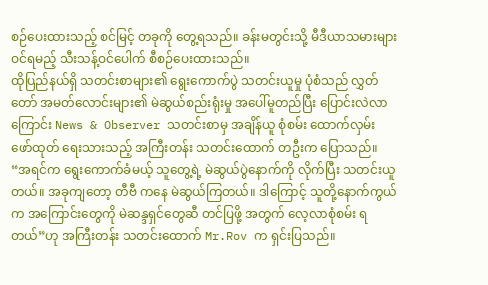စဉ်ပေးထားသည့် စင်မြင့် တခုကို တွေ့ရသည်။ ခန်းမတွင်းသို့ မီဒီယာသမားများ ဝင်ရမည့် သီးသန့်ဝင်ပေါက် စီစဉ်ပေးထားသည်။
ထိုပြည်နယ်ရှိ သတင်းစာများ၏ ရွေးကောက်ပွဲ သတင်းယူမှု ပုံစံသည် လွှတ်တော် အမတ်လောင်းများ၏ မဲဆွယ်စည်းရုံးမှု အပေါ်မူတည်ပြီး ပြောင်းလဲလာကြောင်း News & Observer သတင်းစာမှ အချိန်ယူ စုံစမ်း ထောက်လှမ်း ဖော်ထုတ် ရေးသားသည့် အကြီးတန်း သတင်းထောက် တဦးက ပြောသည်။
“အရင်က ရွေးကောက်ခံမယ့် သူတွေ့ရဲ့ မဲဆွယ်ပွဲနောက်ကို လိုက်ပြီး သတင်းယူတယ်။ အခုကျတော့ တီဗီ ကနေ မဲဆွယ်ကြတယ်။ ဒါကြောင့် သူတို့နောက်ကွယ်က အကြောင်းတွေကို မဲဆန္ဒရှင်တွေဆီ တင်ပြဖို့ အတွက် လေ့လာစုံစမ်း ရတယ်”ဟု အကြီးတန်း သတင်းထောက် Mr.Rov က ရှင်းပြသည်။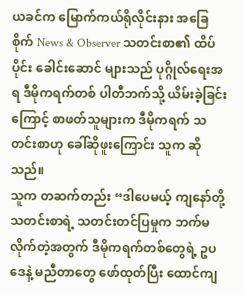ယခင်က မြောက်ကယ်ရိုလိုင်းနား အခြေစိုက် News & Observer သတင်းစာ၏ ထိပ်ပိုင်း ခေါင်းဆောင် များသည် ပုဂ္ဂိုလ်ရေးအရ ဒီမိုကရက်တစ် ပါတီဘက်သို့ ယိမ်းခဲ့ခြင်းကြောင့် စာဖတ်သူများက ဒီမိုကရက် သတင်းစာဟု ခေါ်ဆိုဖူးကြောင်း သူက ဆိုသည်။
သူက တဆက်တည်း “ဒါပေမယ့် ကျနော်တို့ သတင်းစာရဲ့ သတင်းတင်ပြမှုက ဘက်မလိုက်တဲ့အတွက် ဒီမိုကရက်တစ်တွေရဲ့ ဥပဒေနဲ့ မညီတာတွေ ဖော်ထုတ်ပြီး ထောင်ကျ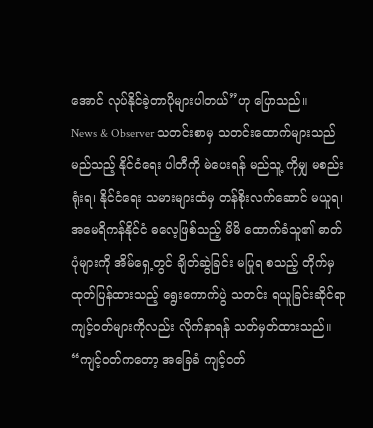အောင် လုပ်နိုင်ခဲ့တာပိုများပါတယ်”ဟု ပြောသည်။
News & Observer သတင်းစာမှ သတင်းထောက်များသည် မည်သည့် နိုင်ငံရေး ပါတီကို မဲပေးရန် မည်သူ့ ကိုမျှ မစည်းရုံးရ၊ နိုင်ငံရေး သမားများထံမှ တန်စိုးလက်ဆောင် မယူရ၊ အမေရိကန်နိုင်ငံ ဓလေ့ဖြစ်သည့် မိမိ ထောက်ခံသူ၏ ဓာတ်ပုံများကို အိမ်ရှေ့တွင် ချိတ်ဆွဲခြင်း မပြုရ စသည့် တိုက်မှ ထုတ်ပြန်ထားသည့် ရွေးကောက်ပွဲ သတင်း ရယူခြင်းဆိုင်ရာ ကျင့်ဝတ်များကိုလည်း လိုက်နာရန် သတ်မှတ်ထားသည်။
“ကျင့်ဝတ်ကတော့ အခြေခံ ကျင့်ဝတ်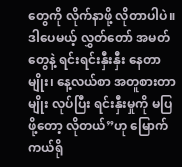တွေကို လိုက်နာဖို့ လိုတာပါပဲ။ ဒါပေမယ့် လွှတ်တော် အမတ်တွေနဲ့ ရင်းရင်းနှီးနှီး နေတာမျိုး၊ နေ့လယ်စာ အတူစားတာမျိုး လုပ်ပြီး ရင်းနှီးမှုကို မပြဖို့တော့ လိုတယ်”ဟု မြောက်ကယ်ရို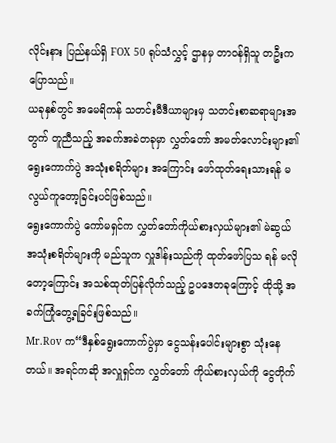လိုင်းနား ပြည်နယ်ရှိ FOX 50 ရုပ်သံလွှင့် ဌာနမှ တာဝန်ရှိသူ တဦးက ပြောသည်။
ယခုနှစ်တွင် အမေရိကန် သတင်းမီဒီယာများမှ သတင်းစာဆရာများအတွက် တူညီသည့် အခက်အခဲတခုမှာ လွှတ်တော် အမတ်လောင်းများ၏ ရွေးကောက်ပွဲ အသုံးစရိတ်များ အကြောင်း ဖော်ထုတ်ရေးသားရန် မလွယ်ကူတော့ခြင်းပင်ဖြစ်သည်။
ရွေးကောက်ပွဲ ကော်မရှင်က လွှတ်တော်ကိုယ်စားလှယ်များ၏ မဲဆွယ်အသုံးစရိတ်များကို မည်သူက လှူဒါန်းသည်ကို ထုတ်ဖော်ပြသ ရန် မလိုတော့ကြောင်း အသစ်ထုတ်ပြန်လိုက်သည့် ဥပဒေတခုကြောင့် ထိုသို့ အခက်ကြုံတွေ့ရခြင်းဖြစ်သည်။
Mr.Rov က“ဒီနှစ်ရွေးကောက်ပွဲမှာ ငွေသန်းပေါင်းများစွာ သုံးနေတယ်။ အရင်ကဆို အလှူရှင်က လွှတ်တော် ကိုယ်စားလှယ်ကို ငွေတိုက်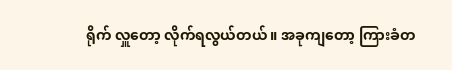ရိုက် လှူတော့ လိုက်ရလွယ်တယ်။ အခုကျတော့ ကြားခံတ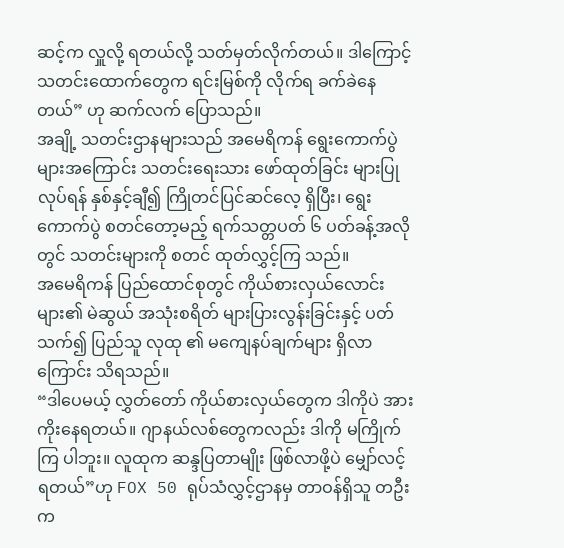ဆင့်က လှူလို့ ရတယ်လို့ သတ်မှတ်လိုက်တယ်။ ဒါကြောင့် သတင်းထောက်တွေက ရင်းမြစ်ကို လိုက်ရ ခက်ခဲနေတယ်” ဟု ဆက်လက် ပြောသည်။
အချို့ သတင်းဌာနများသည် အမေရိကန် ရွေးကောက်ပွဲများအကြောင်း သတင်းရေးသား ဖော်ထုတ်ခြင်း များပြုလုပ်ရန် နှစ်နှင့်ချီ၍ ကြိုတင်ပြင်ဆင်လေ့ ရှိပြီး၊ ရွေးကောက်ပွဲ စတင်တော့မည့် ရက်သတ္တပတ် ၆ ပတ်ခန့်အလိုတွင် သတင်းများကို စတင် ထုတ်လွှင့်ကြ သည်။
အမေရိကန် ပြည်ထောင်စုတွင် ကိုယ်စားလှယ်လောင်းများ၏ မဲဆွယ် အသုံးစရိတ် များပြားလွန်းခြင်းနှင့် ပတ်သက်၍ ပြည်သူ လုထု ၏ မကျေနပ်ချက်များ ရှိလာကြောင်း သိရသည်။
“ဒါပေမယ့် လွှတ်တော် ကိုယ်စားလှယ်တွေက ဒါကိုပဲ အားကိုးနေရတယ်။ ဂျာနယ်လစ်တွေကလည်း ဒါကို မကြိုက်ကြ ပါဘူး။ လူထုက ဆန္ဒပြတာမျိုး ဖြစ်လာဖို့ပဲ မျှော်လင့်ရတယ်”ဟု FOX 50 ရုပ်သံလွှင့်ဌာနမှ တာဝန်ရှိသူ တဦးက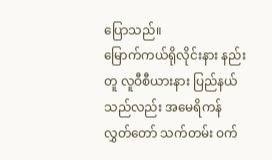ပြောသည်။
မြောက်ကယ်ရိုလိုင်းနား နည်းတူ လူဝီစီယားနား ပြည်နယ်သည်လည်း အမေရိကန် လွှတ်တော် သက်တမ်း ဝက်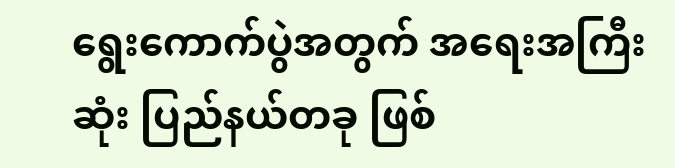ရွေးကောက်ပွဲအတွက် အရေးအကြီးဆုံး ပြည်နယ်တခု ဖြစ်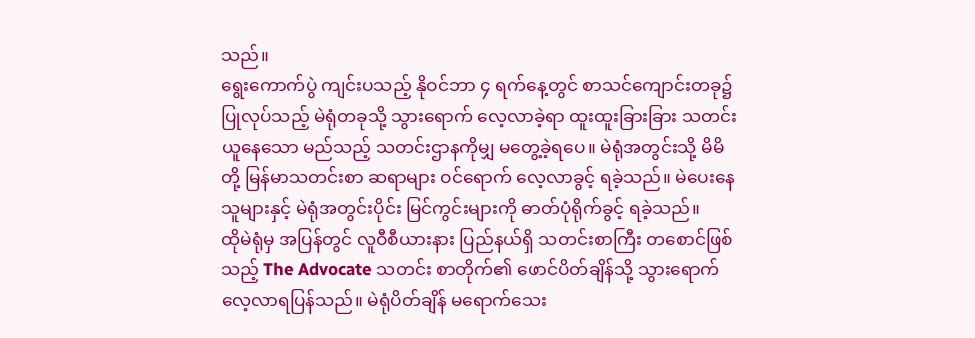သည်။
ရွေးကောက်ပွဲ ကျင်းပသည့် နိုဝင်ဘာ ၄ ရက်နေ့တွင် စာသင်ကျောင်းတခု၌ ပြုလုပ်သည့် မဲရုံတခုသို့ သွားရောက် လေ့လာခဲ့ရာ ထူးထူးခြားခြား သတင်းယူနေသော မည်သည့် သတင်းဌာနကိုမျှ မတွေ့ခဲ့ရပေ။ မဲရုံအတွင်းသို့ မိမိတို့ မြန်မာသတင်းစာ ဆရာများ ဝင်ရောက် လေ့လာခွင့် ရခဲ့သည်။ မဲပေးနေသူများနှင့် မဲရုံအတွင်းပိုင်း မြင်ကွင်းများကို ဓာတ်ပုံရိုက်ခွင့် ရခဲ့သည်။
ထိုမဲရုံမှ အပြန်တွင် လူဝီစီယားနား ပြည်နယ်ရှိ သတင်းစာကြီး တစောင်ဖြစ်သည့် The Advocate သတင်း စာတိုက်၏ ဖောင်ပိတ်ချိန်သို့ သွားရောက် လေ့လာရပြန်သည်။ မဲရုံပိတ်ချိန် မရောက်သေး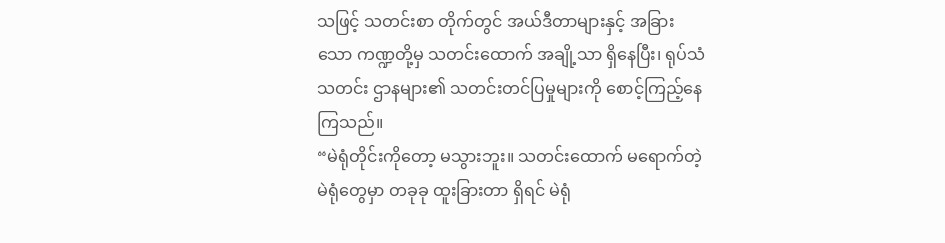သဖြင့် သတင်းစာ တိုက်တွင် အယ်ဒီတာများနှင့် အခြားသော ကဏ္ဍတို့မှ သတင်းထောက် အချို့သာ ရှိနေပြီး၊ ရုပ်သံသတင်း ဌာနများ၏ သတင်းတင်ပြမှုများကို စောင့်ကြည့်နေကြသည်။
“မဲရုံတိုင်းကိုတော့ မသွားဘူး။ သတင်းထောက် မရောက်တဲ့ မဲရုံတွေမှာ တခုခု ထူးခြားတာ ရှိရင် မဲရုံ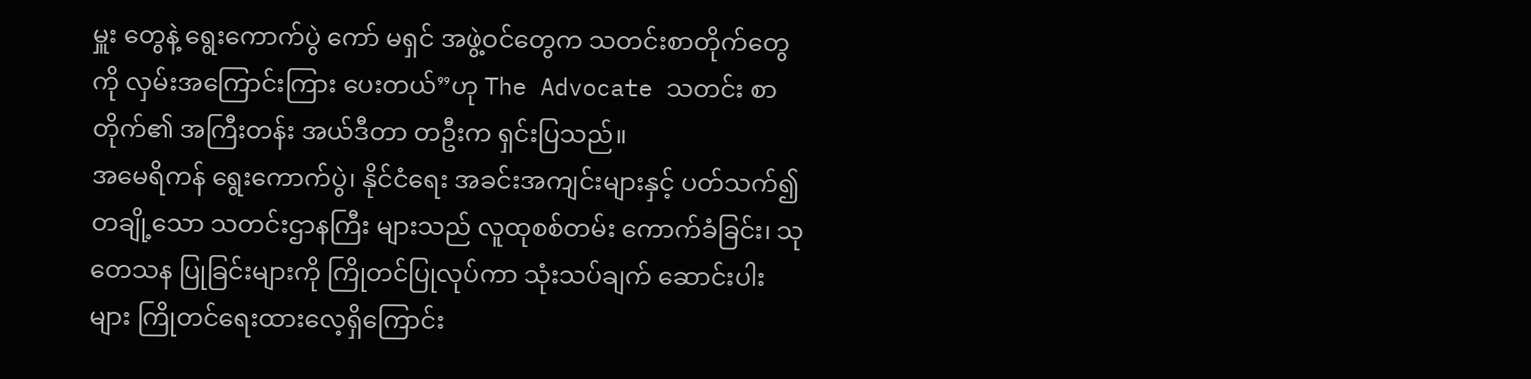မှူး တွေနဲ့ ရွေးကောက်ပွဲ ကော် မရှင် အဖွဲ့ဝင်တွေက သတင်းစာတိုက်တွေကို လှမ်းအကြောင်းကြား ပေးတယ်”ဟု The Advocate သတင်း စာတိုက်၏ အကြီးတန်း အယ်ဒီတာ တဦးက ရှင်းပြသည်။
အမေရိကန် ရွေးကောက်ပွဲ၊ နိုင်ငံရေး အခင်းအကျင်းများနှင့် ပတ်သက်၍ တချို့သော သတင်းဌာနကြီး များသည် လူထုစစ်တမ်း ကောက်ခံခြင်း၊ သုတေသန ပြုခြင်းများကို ကြိုတင်ပြုလုပ်ကာ သုံးသပ်ချက် ဆောင်းပါး များ ကြိုတင်ရေးထားလေ့ရှိကြောင်း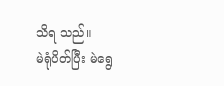သိရ သည်။
မဲရုံပိတ်ပြီး မဲရွေ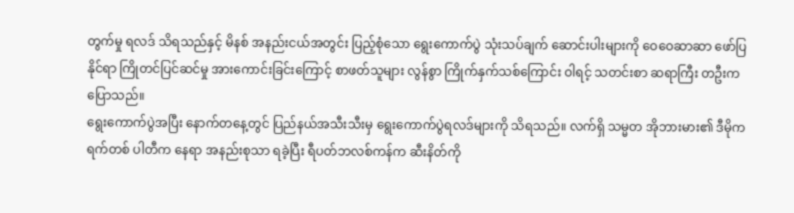တွက်မှု ရလဒ် သိရသည်နှင့် မိနစ် အနည်းငယ်အတွင်း ပြည့်စုံသော ရွေးကောက်ပွဲ သုံးသပ်ချက် ဆောင်းပါးများကို ဝေဝေဆာဆာ ဖော်ပြနိုင်ရာ ကြိုတင်ပြင်ဆင်မှု အားကောင်းခြင်းကြောင့် စာဖတ်သူများ လွန်စွာ ကြိုက်နှက်သစ်ကြောင်း ဝါရင့် သတင်းစာ ဆရာကြီး တဦးက ပြောသည်။
ရွေးကောက်ပွဲအပြီး နောက်တနေ့တွင် ပြည်နယ်အသီးသီးမှ ရွေးကောက်ပွဲရလဒ်များကို သိရသည်။ လက်ရှိ သမ္မတ အိုဘားမား၏ ဒီမိုကရက်တစ် ပါတီက နေရာ အနည်းစုသာ ရခဲ့ပြီး ရီပတ်ဘလစ်ကန်က ဆီးနိတ်ကို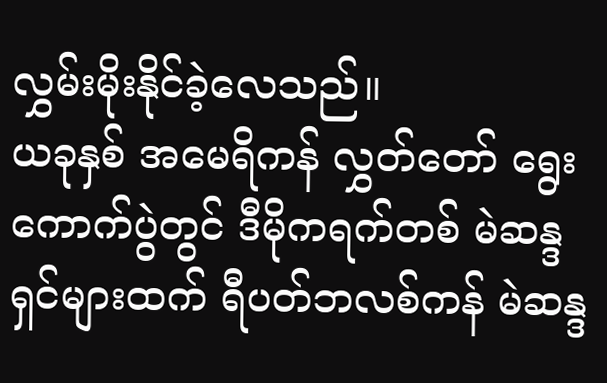လွှမ်းမိုးနိုင်ခဲ့လေသည်။
ယခုနှစ် အမေရိကန် လွှတ်တော် ရွေးကောက်ပွဲတွင် ဒီမိုကရက်တစ် မဲဆန္ဒရှင်များထက် ရီပတ်ဘလစ်ကန် မဲဆန္ဒ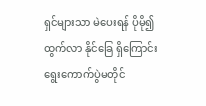ရှင်များသာ မဲပေးရန် ပိုမို၍ ထွက်လာ နိုင်ခြေ ရှိကြောင်း ရွေးကောက်ပွဲမတိုင်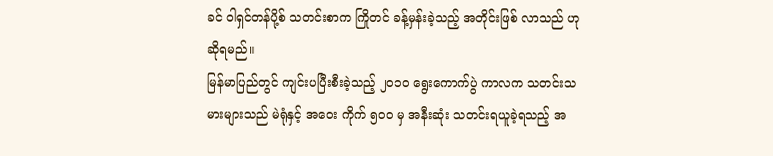ခင် ဝါရှင်တန်ပို့စ် သတင်းစာက ကြိုတင် ခန့်မှန်းခဲ့သည့် အတိုင်းဖြစ် လာသည် ဟု ဆိုရမည်။
မြန်မာပြည်တွင် ကျင်းပပြီးစီးခဲ့သည့် ၂၀၁၀ ရွေးကောက်ပွဲ ကာလက သတင်းသမားများသည် မဲရုံနှင့် အဝေး ကိုက် ၅၀၀ မှ အနီးဆုံး သတင်းရယူခဲ့ရသည့် အ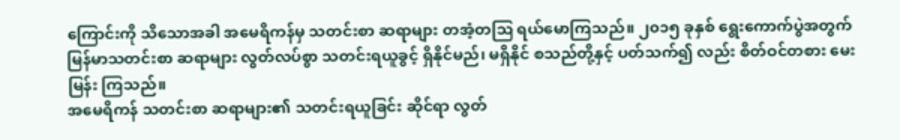ကြောင်းကို သိသောအခါ အမေရိကန်မှ သတင်းစာ ဆရာများ တအံ့တသြ ရယ်မောကြသည်။ ၂၀၁၅ ခုနှစ် ရွေးကောက်ပွဲအတွက် မြန်မာသတင်းစာ ဆရာများ လွတ်လပ်စွာ သတင်းရယူခွင့် ရှိနိုင်မည်၊ မရှိနိုင် စသည်တို့နှင့် ပတ်သက်၍ လည်း စိတ်ဝင်တစား မေးမြန်း ကြသည်။
အမေရိကန် သတင်းစာ ဆရာများ၏ သတင်းရယူခြင်း ဆိုင်ရာ လွတ်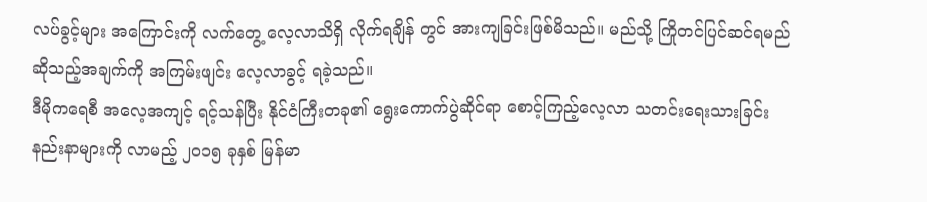လပ်ခွင့်များ အကြောင်းကို လက်တွေ့ လေ့လာသိရှိ လိုက်ရချိန် တွင် အားကျခြင်းဖြစ်မိသည်။ မည်သို့ ကြိုတင်ပြင်ဆင်ရမည် ဆိုသည့်အချက်ကို အကြမ်းဖျင်း လေ့လာခွင့် ရခဲ့သည်။
ဒီမိုကရေစီ အလေ့အကျင့် ရင့်သန်ပြီး နိုင်ငံကြီးတခု၏ ရွေးကောက်ပွဲဆိုင်ရာ စောင့်ကြည့်လေ့လာ သတင်းရေးသားခြင်း နည်းနာများကို လာမည့် ၂၀၁၅ ခုနှစ် မြန်မာ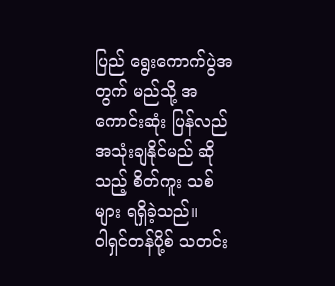ပြည် ရွေးကောက်ပွဲအတွက် မည်သို့ အကောင်းဆုံး ပြန်လည် အသုံးချနိုင်မည် ဆိုသည့် စိတ်ကူး သစ် များ ရရှိခဲ့သည်။
ဝါရှင်တန်ပို့စ် သတင်း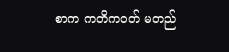စာက ကတိကဝတ် မတည်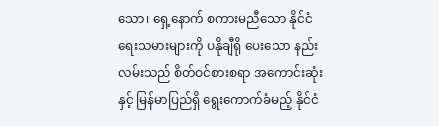သော၊ ရှေ့နောက် စကားမညီသော နိုင်ငံရေးသမားများကို ပနိုချီရို ပေးသော နည်း လမ်းသည် စိတ်ဝင်စားစရာ အကောင်းဆုံးနှင့် မြန်မာပြည်ရှိ ရွေးကောက်ခံမည့် နိုင်ငံ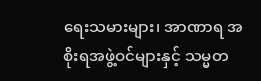ရေးသမားများ၊ အာဏာရ အစိုးရအဖွဲ့ဝင်များနှင့် သမ္မတ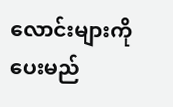လောင်းများကို ပေးမည်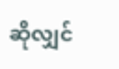ဆိုလျှင်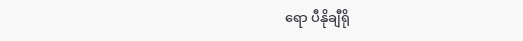ရော ပီနိုချီရို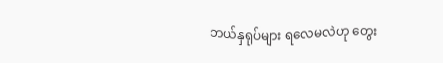ဘယ်နှရုပ်များ ရလေမလဲဟု တွေး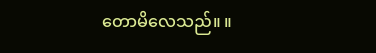တောမိလေသည်။ ။